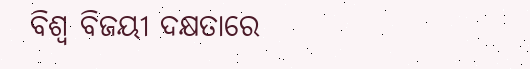ବିଶ୍ଵ ବିଜୟୀ ଦକ୍ଷତାରେ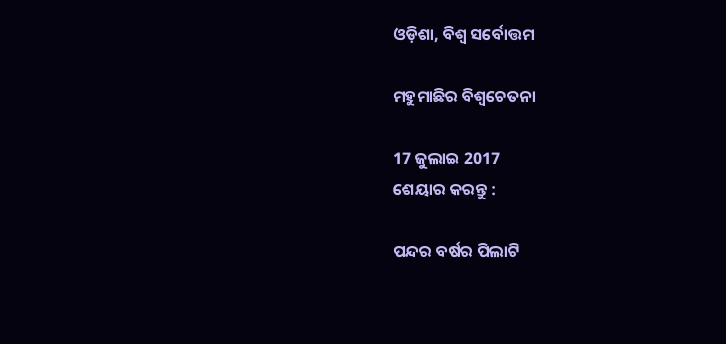ଓଡ଼ିଶା, ବିଶ୍ଵ ସର୍ବୋତ୍ତମ

ମହୁମାଛିର ବିଶ୍ବଚେତନା

17 ଜୁଲାଇ 2017
ଶେୟାର କରନ୍ତୁ :

ପନ୍ଦର ବର୍ଷର ପିଲାଟି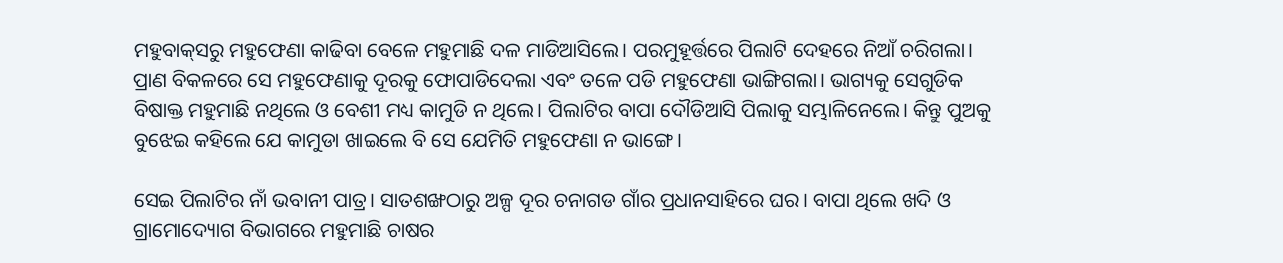ମହୁବାକ୍‌ସରୁ ମହୁଫେଣା କାଢିବା ବେଳେ ମହୁମାଛି ଦଳ ମାଡିଆସିଲେ। ପରମୁହୂର୍ତ୍ତରେ ପିଲାଟି ଦେହରେ ନିଆଁ ଚରିଗଲା। ପ୍ରାଣ ବିକଳରେ ସେ ମହୁଫେଣାକୁ ଦୂରକୁ ଫୋପାଡିଦେଲା ଏବଂ ତଳେ ପଡି ମହୁଫେଣା ଭାଙ୍ଗିଗଲା। ଭାଗ୍ୟକୁ ସେଗୁଡିକ ବିଷାକ୍ତ ମହୁମାଛି ନଥିଲେ ଓ ବେଶୀ ମଧ୍ୟ କାମୁଡି ନ ଥିଲେ। ପିଲାଟିର ବାପା ଦୌଡିଆସି ପିଲାକୁ ସମ୍ଭାଳିନେଲେ। କିନ୍ତୁ ପୁଅକୁ ବୁଝେଇ କହିଲେ ଯେ କାମୁଡା ଖାଇଲେ ବି ସେ ଯେମିତି ମହୁଫେଣା ନ ଭାଙ୍ଗେ।

ସେଇ ପିଲାଟିର ନାଁ ଭବାନୀ ପାତ୍ର। ସାତଶଙ୍ଖଠାରୁ ଅଳ୍ପ ଦୂର ଚନାଗଡ ଗାଁର ପ୍ରଧାନସାହିରେ ଘର। ବାପା ଥିଲେ ଖଦି ଓ ଗ୍ରାମୋଦ୍ୟୋଗ ବିଭାଗରେ ମହୁମାଛି ଚାଷର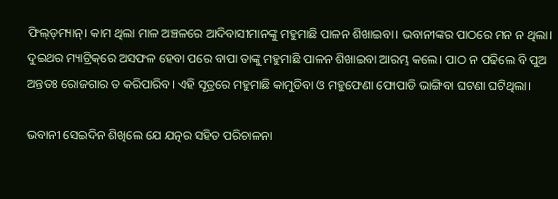ଫିଲ୍‌ଡ୍‌ମ୍ୟାନ୍‌। କାମ ଥିଲା ମାଳ ଅଞ୍ଚଳରେ ଆଦିବାସୀମାନଙ୍କୁ ମହୁମାଛି ପାଳନ ଶିଖାଇବା। ଭବାନୀଙ୍କର ପାଠରେ ମନ ନ ଥିଲା। ଦୁଇଥର ମ୍ୟାଟ୍ରିକ୍‌ରେ ଅସଫଳ ହେବା ପରେ ବାପା ତାଙ୍କୁ ମହୁମାଛି ପାଳନ ଶିଖାଇବା ଆରମ୍ଭ କଲେ। ପାଠ ନ ପଢିଲେ ବି ପୁଅ ଅନ୍ତତଃ ରୋଜଗାର ତ କରିପାରିବ। ଏହି ସୂତ୍ରରେ ମହୁମାଛି କାମୁଡିବା ଓ ମହୁଫେଣା ଫୋପାଡି ଭାଙ୍ଗିବା ଘଟଣା ଘଟିଥିଲା।

ଭବାନୀ ସେଇଦିନ ଶିଖିଲେ ଯେ ଯତ୍ନର ସହିତ ପରିଚାଳନା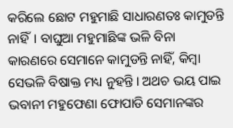କରିଲେ ଛୋଟ ମହୁମାଛି ସାଧାରଣତଃ କାମୁଡନ୍ତି ନାହିଁ। ବାଘୁଆ ମହୁମାଛିଙ୍କ ଭଳି ବିନା କାରଣରେ ସେମାନେ କାମୁଡନ୍ତି ନାହିଁ, କିମ୍ବା ସେଭଳି ବିଷାକ୍ତ ମଧ୍ୟ ନୁହନ୍ତି। ଅଥଚ ଭୟ ପାଇ ଭବାନୀ ମହୁଫେଣା ଫୋପାଡି ସେମାନଙ୍କର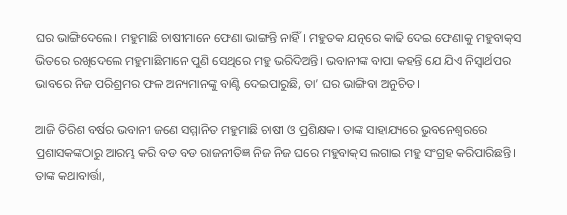ଘର ଭାଙ୍ଗିଦେଲେ। ମହୁମାଛି ଚାଷୀମାନେ ଫେଣା ଭାଙ୍ଗନ୍ତି ନାହିଁ। ମହୁତକ ଯତ୍ନରେ କାଢି ଦେଇ ଫେଣାକୁ ମହୁବାକ୍‌ସ ଭିତରେ ରଖିଦେଲେ ମହୁମାଛିମାନେ ପୁଣି ସେଥିରେ ମହୁ ଭରିଦିଅନ୍ତି। ଭବାନୀଙ୍କ ବାପା କହନ୍ତି ଯେ ଯିଏ ନିସ୍ବାର୍ଥପର ଭାବରେ ନିଜ ପରିଶ୍ରମର ଫଳ ଅନ୍ୟମାନଙ୍କୁ ବାଣ୍ଟି ଦେଇପାରୁଛି, ତା’ ଘର ଭାଙ୍ଗିବା ଅନୁଚିତ।

ଆଜି ତିରିଶ ବର୍ଷର ଭବାନୀ ଜଣେ ସମ୍ମାନିତ ମହୁମାଛି ଚାଷୀ ଓ ପ୍ରଶିକ୍ଷକ। ତାଙ୍କ ସାହାଯ୍ୟରେ ଭୁବନେଶ୍ବରରେ ପ୍ରଶାସକଙ୍କଠାରୁ ଆରମ୍ଭ କରି ବଡ ବଡ ରାଜନୀତିଜ୍ଞ ନିଜ ନିଜ ଘରେ ମହୁବାକ୍‌ସ ଲଗାଇ ମହୁ ସଂଗ୍ରହ କରିପାରିଛନ୍ତି। ତାଙ୍କ କଥାବାର୍ତ୍ତା,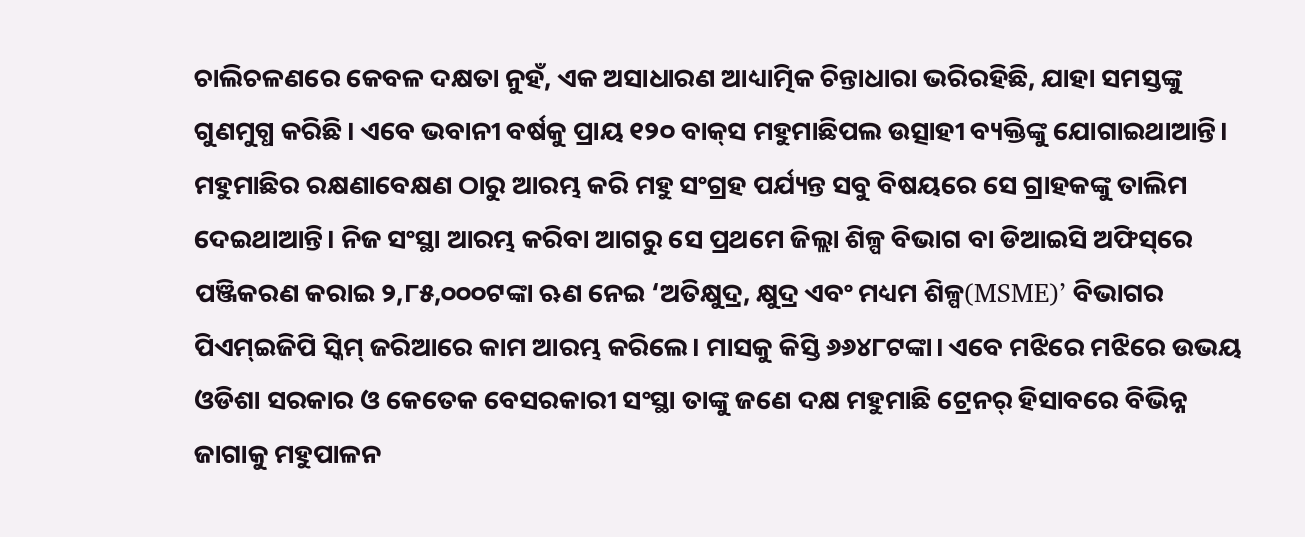ଚାଲିଚଳଣରେ କେବଳ ଦକ୍ଷତା ନୁହଁ, ଏକ ଅସାଧାରଣ ଆଧ୍ୟାତ୍ମିକ ଚିନ୍ତାଧାରା ଭରିରହିଛି, ଯାହା ସମସ୍ତଙ୍କୁ ଗୁଣମୁଗ୍ଧ କରିଛି। ଏବେ ଭବାନୀ ବର୍ଷକୁ ପ୍ରାୟ ୧୨୦ ବାକ୍‌ସ ମହୁମାଛିପଲ ଉତ୍ସାହୀ ବ୍ୟକ୍ତିଙ୍କୁ ଯୋଗାଇଥାଆନ୍ତି। ମହୁମାଛିର ରକ୍ଷଣାବେକ୍ଷଣ ଠାରୁ ଆରମ୍ଭ କରି ମହୁ ସଂଗ୍ରହ ପର୍ଯ୍ୟନ୍ତ ସବୁ ବିଷୟରେ ସେ ଗ୍ରାହକଙ୍କୁ ତାଲିମ ଦେଇଥାଆନ୍ତି। ନିଜ ସଂସ୍ଥା ଆରମ୍ଭ କରିବା ଆଗରୁ ସେ ପ୍ରଥମେ ଜିଲ୍ଲା ଶିଳ୍ପ ବିଭାଗ ବା ଡିଆଇସି ଅଫିସ୍‌ରେ ପଞ୍ଜିକରଣ କରାଇ ୨,୮୫,୦୦୦ଟଙ୍କା ଋଣ ନେଇ ‘ଅତିକ୍ଷୁଦ୍ର, କ୍ଷୁଦ୍ର ଏବଂ ମଧ୍ୟମ ଶିଳ୍ପ(MSME)’ ବିଭାଗର ପିଏମ୍‌ଇଜିପି ସ୍କିମ୍‌ ଜରିଆରେ କାମ ଆରମ୍ଭ କରିଲେ। ମାସକୁ କିସ୍ତି ୬୬୪୮ଟଙ୍କା। ଏବେ ମଝିରେ ମଝିରେ ଉଭୟ ଓଡିଶା ସରକାର ଓ କେତେକ ବେସରକାରୀ ସଂସ୍ଥା ତାଙ୍କୁ ଜଣେ ଦକ୍ଷ ମହୁମାଛି ଟ୍ରେନର୍‌ ହିସାବରେ ବିଭିନ୍ନ ଜାଗାକୁ ମହୁପାଳନ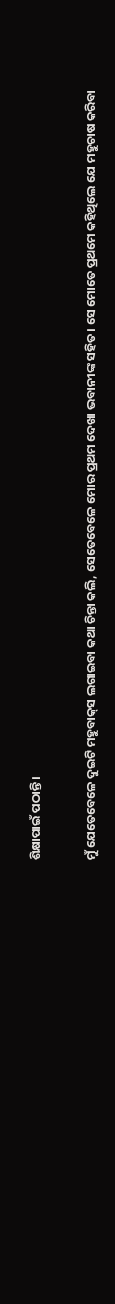ଶିକ୍ଷାପାଇଁ ପଠାନ୍ତି।

ମୁଁ ଯେତେବେଳେ ଦୁଇଟି ମହୁବାକ୍‌ସ ଲଗାଇବା କଥା ଚିନ୍ତା କଲି, ସେତେବେଳେ ମୋର ପ୍ରଥମ ଦେଖା ଭବାନୀଙ୍କ ସହିତ। ସେ ମୋତେ ପ୍ରଥମେ କହିଥିଲେ ଯେ ମହୁଚାଷ କରିବା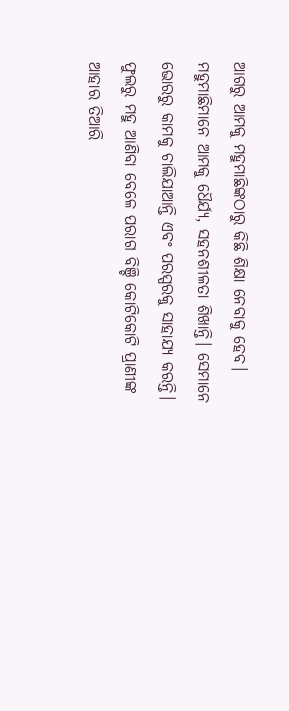ଆଗରୁ ଆମକୁ ମହୁମାଛିଙ୍କଠାରୁ କିଛି ଶିକ୍ଷା ନେବାକୁ ହେବ। ମହୁମାଛିମାନେ ଆମକୁ ଧୈର୍ଯ୍ୟ, ସହନଶୀଳତା ଶିଖାନ୍ତି। ସେମାନେ ଭୋରରୁ କାମକୁ ଚାଲିଯାଆନ୍ତି ଏବଂ ପରସ୍ପରକୁ ସାହାଯ୍ୟ କରନ୍ତି। ଫୁଲରୁ ମହୁ ଆଣିବା ବେଳେ ପରାଗ ବିଞ୍ଚି କୋଟିକୋଟି ପ୍ରାଣୀଙ୍କ ଆହାର ତିଆରି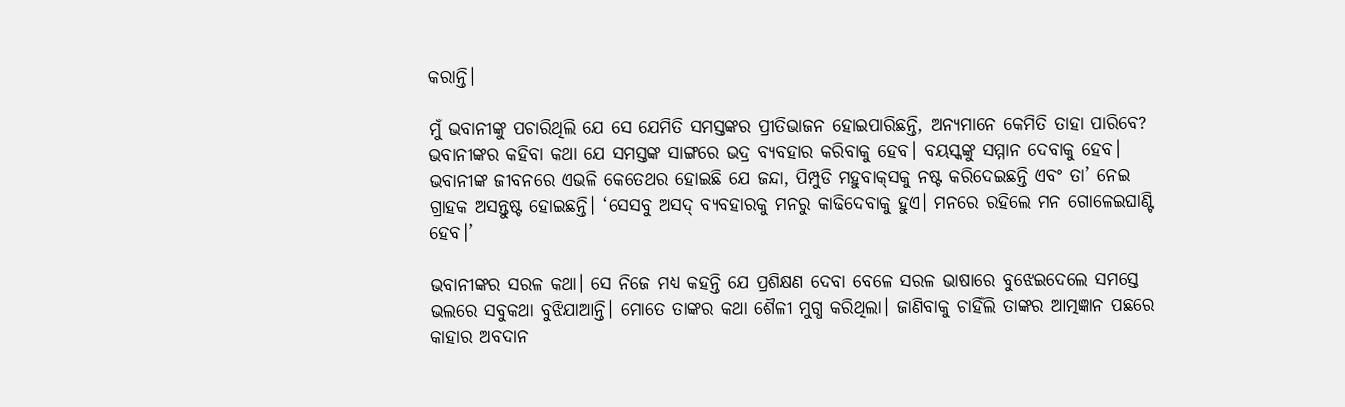କରାନ୍ତି।

ମୁଁ ଭବାନୀଙ୍କୁ ପଚାରିଥିଲି ଯେ ସେ ଯେମିତି ସମସ୍ତଙ୍କର ପ୍ରୀତିଭାଜନ ହୋଇପାରିଛନ୍ତି, ଅନ୍ୟମାନେ କେମିତି ତାହା ପାରିବେ? ଭବାନୀଙ୍କର କହିବା କଥା ଯେ ସମସ୍ତଙ୍କ ସାଙ୍ଗରେ ଭଦ୍ର ବ୍ୟବହାର କରିବାକୁ ହେବ। ବୟସ୍କଙ୍କୁ ସମ୍ମାନ ଦେବାକୁ ହେବ। ଭବାନୀଙ୍କ ଜୀବନରେ ଏଭଳି କେତେଥର ହୋଇଛି ଯେ ଜନ୍ଦା, ପିମ୍ପୁଡି ମହୁବାକ୍‌ସକୁ ନଷ୍ଟ କରିଦେଇଛନ୍ତି ଏବଂ ତା’ ନେଇ ଗ୍ରାହକ ଅସନ୍ତୁଷ୍ଟ ହୋଇଛନ୍ତି। ‘ସେସବୁ ଅସଦ୍‌ ବ୍ୟବହାରକୁ ମନରୁ କାଢିଦେବାକୁ ହୁଏ। ମନରେ ରହିଲେ ମନ ଗୋଳେଇଘାଣ୍ଟି ହେବ।’

ଭବାନୀଙ୍କର ସରଳ କଥା। ସେ ନିଜେ ମଧ୍ୟ କହନ୍ତି ଯେ ପ୍ରଶିକ୍ଷଣ ଦେବା ବେଳେ ସରଳ ଭାଷାରେ ବୁଝେଇଦେଲେ ସମସ୍ତେ ଭଲରେ ସବୁକଥା ବୁଝିଯାଆନ୍ତି। ମୋତେ ତାଙ୍କର କଥା ଶୈଳୀ ମୁଗ୍ଧ କରିଥିଲା। ଜାଣିବାକୁ ଚାହିଁଲି ତାଙ୍କର ଆତ୍ମଜ୍ଞାନ ପଛରେ କାହାର ଅବଦାନ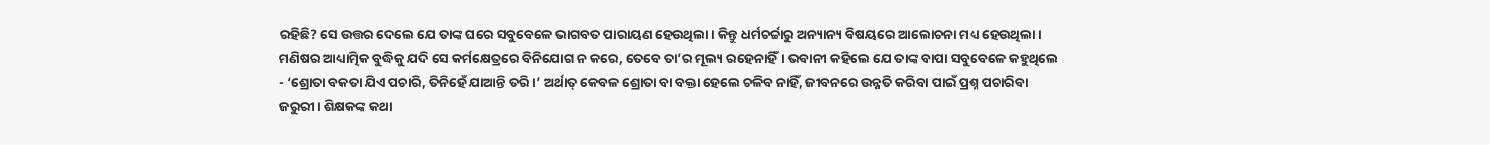ରହିଛି? ସେ ଉତ୍ତର ଦେଲେ ଯେ ତାଙ୍କ ଘରେ ସବୁବେଳେ ଭାଗବତ ପାରାୟଣ ହେଉଥିଲା। କିନ୍ତୁ ଧର୍ମଚର୍ଚ୍ଚାରୁ ଅନ୍ୟାନ୍ୟ ବିଷୟରେ ଆଲୋଚନା ମଧ୍ୟ ହେଉଥିଲା। ମଣିଷର ଆଧ୍ୟାତ୍ମିକ ବୁଦ୍ଧିକୁ ଯଦି ସେ କର୍ମକ୍ଷେତ୍ରରେ ବିନିଯୋଗ ନ କରେ, ତେବେ ତା’ର ମୂଲ୍ୟ ରହେନାହିଁ। ଭବାନୀ କହିଲେ ଯେ ତାଙ୍କ ବାପା ସବୁବେଳେ କହୁଥିଲେ - ‘ଶ୍ରୋତା ବକତା ଯିଏ ପଚାରି, ତିନିହେଁ ଯାଆନ୍ତି ତରି।’ ଅର୍ଥାତ୍‌ କେବଳ ଶ୍ରୋତା ବା ବକ୍ତା ହେଲେ ଚଳିବ ନାହିଁ, ଜୀବନରେ ଉନ୍ନତି କରିବା ପାଇଁ ପ୍ରଶ୍ନ ପଚାରିବା ଜରୁରୀ। ଶିକ୍ଷକଙ୍କ କଥା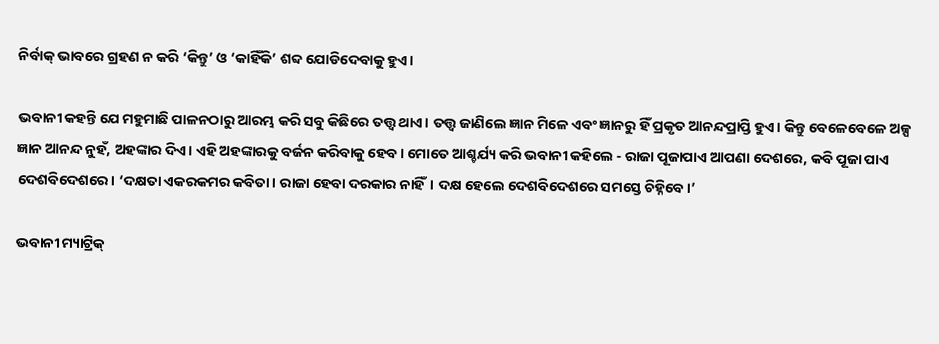ନିର୍ବାକ୍‌ ଭାବରେ ଗ୍ରହଣ ନ କରି ‘କିନ୍ତୁ’ ଓ ‘କାହିଁକି’ ଶବ୍ଦ ଯୋଡିଦେବାକୁ ହୁଏ।

ଭବାନୀ କହନ୍ତି ଯେ ମହୁମାଛି ପାଳନଠାରୁ ଆରମ୍ଭ କରି ସବୁ କିଛିରେ ତତ୍ତ୍ବ ଥାଏ। ତତ୍ତ୍ବ ଜାଣିଲେ ଜ୍ଞାନ ମିଳେ ଏବଂ ଜ୍ଞାନରୁ ହିଁ ପ୍ରକୃତ ଆନନ୍ଦପ୍ରାପ୍ତି ହୁଏ। କିନ୍ତୁ ବେଳେବେଳେ ଅଳ୍ପ ଜ୍ଞାନ ଆନନ୍ଦ ନୁହଁ, ଅହଙ୍କାର ଦିଏ। ଏହି ଅହଙ୍କାରକୁ ବର୍ଜନ କରିବାକୁ ହେବ। ମୋତେ ଆଶ୍ଚର୍ଯ୍ୟ କରି ଭବାନୀ କହିଲେ - ରାଜା ପୂଜାପାଏ ଆପଣା ଦେଶରେ, କବି ପୂଜା ପାଏ ଦେଶବିଦେଶରେ। ‘ଦକ୍ଷତା ଏକରକମର କବିତା। ରାଜା ହେବା ଦରକାର ନାହିଁ। ଦକ୍ଷ ହେଲେ ଦେଶବିଦେଶରେ ସମସ୍ତେ ଚିହ୍ନିବେ।’

ଭବାନୀ ମ୍ୟାଟ୍ରିକ୍‌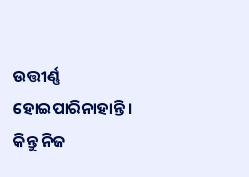ଉତ୍ତୀର୍ଣ୍ଣ ହୋଇପାରିନାହାନ୍ତି। କିନ୍ତୁ ନିଜ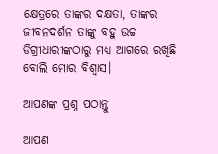କ୍ଷେତ୍ରରେ ତାଙ୍କର ଦକ୍ଷତା, ତାଙ୍କର ଜୀବନଦର୍ଶନ ତାଙ୍କୁ ବହୁ ଉଚ୍ଚ ଡିଗ୍ରୀଧାରୀଙ୍କଠାରୁ ମଧ୍ୟ ଆଗରେ ରଖିଛି ବୋଲି ମୋର ବିଶ୍ବାସ।

ଆପଣଙ୍କ ପ୍ରଶ୍ନ ପଠାନ୍ତୁ

ଆପଣ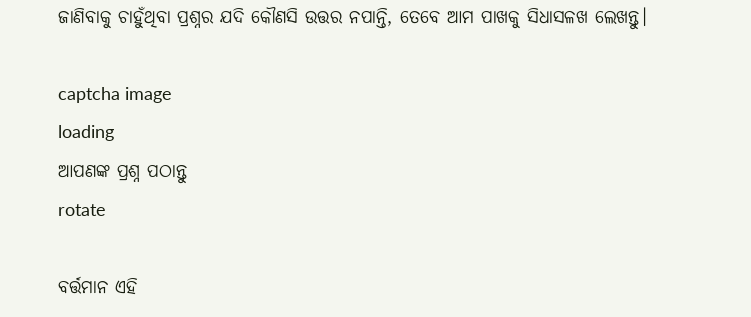ଜାଣିବାକୁ ଚାହୁଁଥିବା ପ୍ରଶ୍ନର ଯଦି କୌଣସି ଉତ୍ତର ନପାନ୍ତି, ତେବେ ଆମ ପାଖକୁ ସିଧାସଳଖ ଲେଖନ୍ତୁ।

captcha image
loading
ଆପଣଙ୍କ ପ୍ରଶ୍ନ ପଠାନ୍ତୁ
rotate

ବର୍ତ୍ତମାନ ଏହି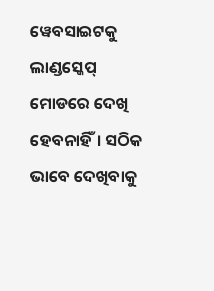ୱେବସାଇଟକୁ ଲାଣ୍ଡସ୍କେପ୍ ମୋଡରେ ଦେଖି ହେବନାହିଁ। ସଠିକ ଭାବେ ଦେଖିବାକୁ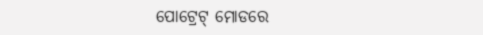ପୋଟ୍ରେଟ୍ ମୋଡରେ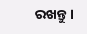ରଖନ୍ତୁ।